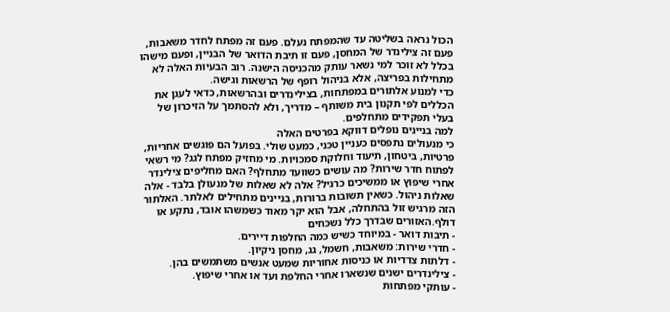הכול נראה בשליטה עד שהמפתח נעלם. פעם זה מפתח לחדר משאבות, פעם זה צילינדר של המחסן, פעם זו תיבת הדואר של הבניין, ופעם מישהו בכלל לא זוכר למי נשאר עותק מהכניסה הישנה. רוב הבעיות האלה לא מתחילות בפריצה, אלא בניהול רופף של הרשאות וגישה.
כדי למנוע אלתורים במפתחות, בצילינדרים ובהרשאות, כדאי לעגן את הכללים לפי תקנון בית משותף – מדריך, ולא להסתמך על הזיכרון של בעלי תפקידים מתחלפים.
למה בניינים נופלים דווקא בפרטים האלה
כי מנעולים נתפסים כעניין טכני, כמעט שולי. בפועל הם פוגשים אחריות, פרטיות, ביטחון, תיעוד וחלוקת סמכויות. מי מחזיק מפתח לגג? מי רשאי לפתוח חדר שירות? מה עושים כשוועד מתחלף? האם מחליפים צילינדר אחרי שיפוץ או ממשיכים כרגיל? אלה לא שאלות של מנעולן בלבד - אלה שאלות ניהול. כשאין תשובות ברורות, בניינים מתחילים לאלתר. האלתור הזה מרגיש זול בהתחלה, אבל הוא יקר מאוד כשמשהו אובד, נתקע או דולף.האזורים שבדרך כלל נשכחים
- תיבות דואר - במיוחד כשיש כמה החלפות דיירים.
- חדרי שירות: משאבות, חשמל, גג, מחסן ניקיון.
- דלתות צדדיות או כניסות אחוריות שמעט אנשים משתמשים בהן.
- צילינדרים ישנים שנשארו אחרי החלפת ועד או אחרי שיפוץ.
- עותקי מפתחות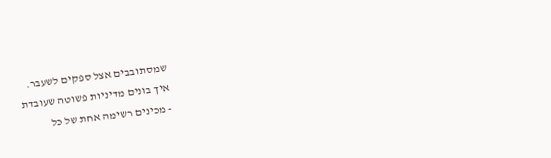שמסתובבים אצל ספקים לשעבר.
איך בונים מדיניות פשוטה שעובדת
- מכינים רשימה אחת של כל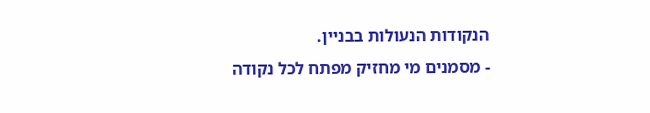הנקודות הנעולות בבניין.
- מסמנים מי מחזיק מפתח לכל נקודה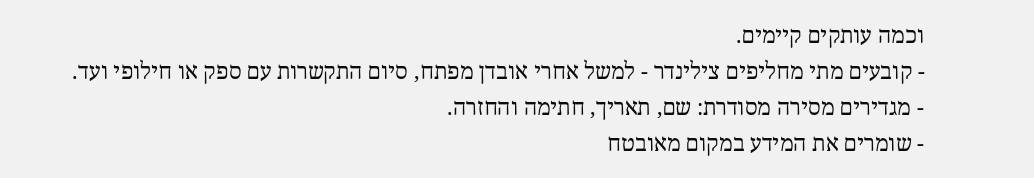וכמה עותקים קיימים.
- קובעים מתי מחליפים צילינדר - למשל אחרי אובדן מפתח, סיום התקשרות עם ספק או חילופי ועד.
- מגדירים מסירה מסודרת: שם, תאריך, חתימה והחזרה.
- שומרים את המידע במקום מאובטח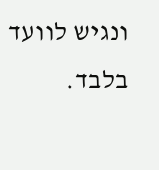ונגיש לוועד בלבד.